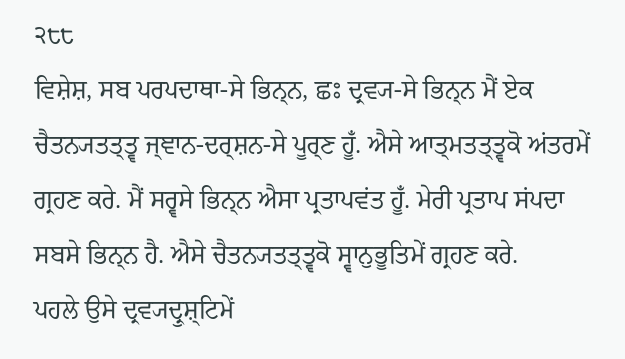੨੮੮
ਵਿਸ਼ੇਸ਼, ਸਬ ਪਰਪਦਾਥਾ-ਸੇ ਭਿਨ੍ਨ, ਛਃ ਦ੍ਰਵ੍ਯ-ਸੇ ਭਿਨ੍ਨ ਮੈਂ ਏਕ ਚੈਤਨ੍ਯਤਤ੍ਤ੍ਵ ਜ੍ਞਾਨ-ਦਰ੍ਸ਼ਨ-ਸੇ ਪੂਰ੍ਣ ਹੂਁ. ਐਸੇ ਆਤ੍ਮਤਤ੍ਤ੍ਵਕੋ ਅਂਤਰਮੇਂ ਗ੍ਰਹਣ ਕਰੇ. ਮੈਂ ਸਰ੍ਵਸੇ ਭਿਨ੍ਨ ਐਸਾ ਪ੍ਰਤਾਪਵਂਤ ਹੂਁ. ਮੇਰੀ ਪ੍ਰਤਾਪ ਸਂਪਦਾ ਸਬਸੇ ਭਿਨ੍ਨ ਹੈ. ਐਸੇ ਚੈਤਨ੍ਯਤਤ੍ਤ੍ਵਕੋ ਸ੍ਵਾਨੁਭੂਤਿਮੇਂ ਗ੍ਰਹਣ ਕਰੇ.
ਪਹਲੇ ਉਸੇ ਦ੍ਰਵ੍ਯਦ੍ਰੁਸ਼੍ਟਿਮੇਂ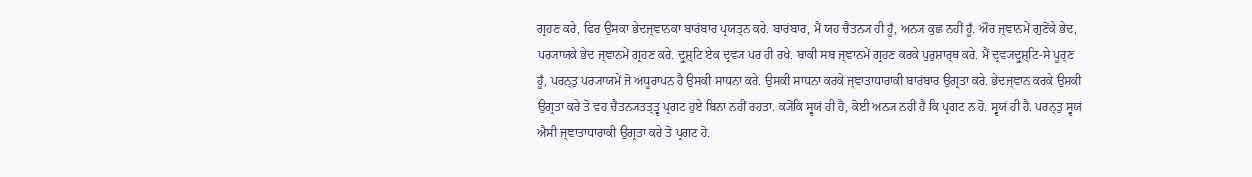ਗ੍ਰਹਣ ਕਰੇ, ਫਿਰ ਉਸਕਾ ਭੇਦਜ੍ਞਾਨਕਾ ਬਾਰਂਬਾਰ ਪ੍ਰਯਤ੍ਨ ਕਰੇ. ਬਾਰਂਬਾਰ, ਮੈਂ ਯਹ ਚੈਤਨ੍ਯ ਹੀ ਹੂਁ, ਅਨ੍ਯ ਕੁਛ ਨਹੀਂ ਹੂਁ. ਔਰ ਜ੍ਞਾਨਮੇਂ ਗੁਣੋਂਕੇ ਭੇਦ, ਪਰ੍ਯਾਯਕੇ ਭੇਦ ਜ੍ਞਾਨਮੇਂ ਗ੍ਰਹਣ ਕਰੇ. ਦ੍ਰੁਸ਼੍ਟਿ ਏਕ ਦ੍ਰਵ੍ਯ ਪਰ ਹੀ ਰਖੇ. ਬਾਕੀ ਸਬ ਜ੍ਞਾਨਮੇਂ ਗ੍ਰਹਣ ਕਰਕੇ ਪੁਰੁਸ਼ਾਰ੍ਥ ਕਰੇ. ਮੈਂ ਦ੍ਰਵ੍ਯਦ੍ਰੁਸ਼੍ਟਿ-ਸੇ ਪੂਰ੍ਣ ਹੂਁ, ਪਰਨ੍ਤੁ ਪਰ੍ਯਾਯਮੇਂ ਜੋ ਅਧੂਰਾਪਨ ਹੈ ਉਸਕੀ ਸਾਧਨਾ ਕਰੇ. ਉਸਕੀ ਸਾਧਨਾ ਕਰਕੇ ਜ੍ਞਾਤਾਧਾਰਾਕੀ ਬਾਰਂਬਾਰ ਉਗ੍ਰਤਾ ਕਰੇ. ਭੇਦਜ੍ਞਾਨ ਕਰਕੇ ਉਸਕੀ ਉਗ੍ਰਤਾ ਕਰੇ ਤੋ ਵਹ ਚੈਤਨ੍ਯਤਤ੍ਤ੍ਵ ਪ੍ਰਗਟ ਹੁਏ ਬਿਨਾ ਨਹੀਂ ਰਹਤਾ. ਕ੍ਯੋਂਕਿ ਸ੍ਵਯਂ ਹੀ ਹੈ, ਕੋਈ ਅਨ੍ਯ ਨਹੀਂ ਹੈ ਕਿ ਪ੍ਰਗਟ ਨ ਹੋ. ਸ੍ਵਯਂ ਹੀ ਹੈ. ਪਰਨ੍ਤੁ ਸ੍ਵਯਂ ਐਸੀ ਜ੍ਞਾਤਾਧਾਰਾਕੀ ਉਗ੍ਰਤਾ ਕਰੇ ਤੋ ਪ੍ਰਗਟ ਹੋ.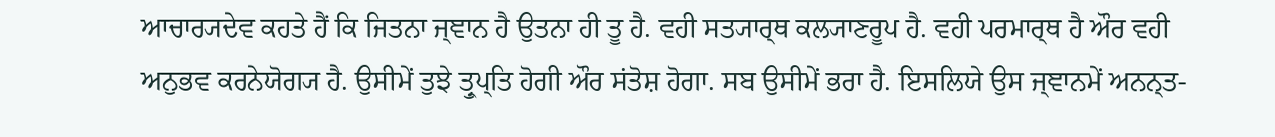ਆਚਾਰ੍ਯਦੇਵ ਕਹਤੇ ਹੈਂ ਕਿ ਜਿਤਨਾ ਜ੍ਞਾਨ ਹੈ ਉਤਨਾ ਹੀ ਤੂ ਹੈ. ਵਹੀ ਸਤ੍ਯਾਰ੍ਥ ਕਲ੍ਯਾਣਰੂਪ ਹੈ. ਵਹੀ ਪਰਮਾਰ੍ਥ ਹੈ ਔਰ ਵਹੀ ਅਨੁਭਵ ਕਰਨੇਯੋਗ੍ਯ ਹੈ. ਉਸੀਮੇਂ ਤੁਝੇ ਤ੍ਰੁਪ੍ਤਿ ਹੋਗੀ ਔਰ ਸਂਤੋਸ਼ ਹੋਗਾ. ਸਬ ਉਸੀਮੇਂ ਭਰਾ ਹੈ. ਇਸਲਿਯੇ ਉਸ ਜ੍ਞਾਨਮੇਂ ਅਨਨ੍ਤ-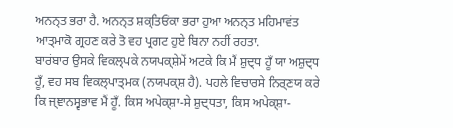ਅਨਨ੍ਤ ਭਰਾ ਹੈ. ਅਨਨ੍ਤ ਸ਼ਕ੍ਤਿਓਂਕਾ ਭਰਾ ਹੁਆ ਅਨਨ੍ਤ ਮਹਿਮਾਵਂਤ ਆਤ੍ਮਾਕੋ ਗ੍ਰਹਣ ਕਰੇ ਤੋ ਵਹ ਪ੍ਰਗਟ ਹੁਏ ਬਿਨਾ ਨਹੀਂ ਰਹਤਾ.
ਬਾਰਂਬਾਰ ਉਸਕੇ ਵਿਕਲ੍ਪਕੇ ਨਯਪਕ੍ਸ਼ੇਮੇਂ ਅਟਕੇ ਕਿ ਮੈਂ ਸ਼ੁਦ੍ਧ ਹੂਁ ਯਾ ਅਸ਼ੁਦ੍ਧ ਹੂਁ, ਵਹ ਸਬ ਵਿਕਲ੍ਪਾਤ੍ਮਕ (ਨਯਪਕ੍ਸ਼ ਹੈ). ਪਹਲੇ ਵਿਚਾਰਸੇ ਨਿਰ੍ਣਯ ਕਰੇ ਕਿ ਜ੍ਞਾਨਸ੍ਵਭਾਵ ਮੈਂ ਹੂਁ. ਕਿਸ ਅਪੇਕ੍ਸ਼ਾ-ਸੇ ਸ਼ੁਦ੍ਧਤਾ, ਕਿਸ ਅਪੇਕ੍ਸ਼ਾ-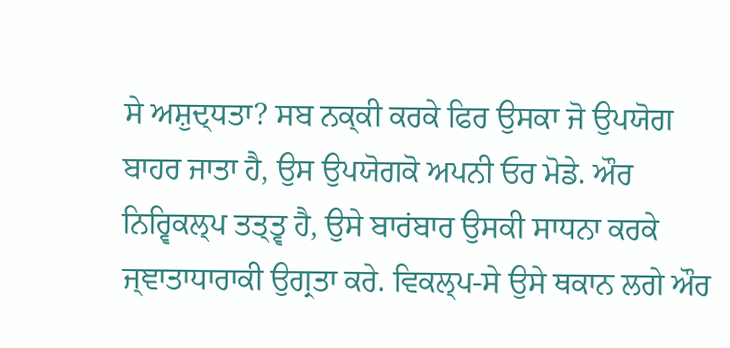ਸੇ ਅਸ਼ੁਦ੍ਧਤਾ? ਸਬ ਨਕ੍ਕੀ ਕਰਕੇ ਫਿਰ ਉਸਕਾ ਜੋ ਉਪਯੋਗ ਬਾਹਰ ਜਾਤਾ ਹੈ, ਉਸ ਉਪਯੋਗਕੋ ਅਪਨੀ ਓਰ ਮੋਡੇ. ਔਰ ਨਿਰ੍ਵਿਕਲ੍ਪ ਤਤ੍ਤ੍ਵ ਹੈ, ਉਸੇ ਬਾਰਂਬਾਰ ਉਸਕੀ ਸਾਧਨਾ ਕਰਕੇ ਜ੍ਞਾਤਾਧਾਰਾਕੀ ਉਗ੍ਰਤਾ ਕਰੇ. ਵਿਕਲ੍ਪ-ਸੇ ਉਸੇ ਥਕਾਨ ਲਗੇ ਔਰ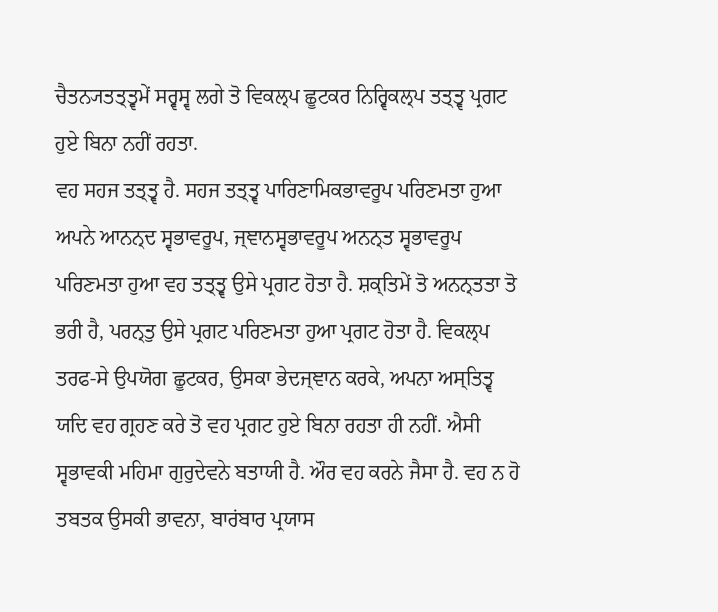ਚੈਤਨ੍ਯਤਤ੍ਤ੍ਵਮੇਂ ਸਰ੍ਵਸ੍ਵ ਲਗੇ ਤੋ ਵਿਕਲ੍ਪ ਛੂਟਕਰ ਨਿਰ੍ਵਿਕਲ੍ਪ ਤਤ੍ਤ੍ਵ ਪ੍ਰਗਟ ਹੁਏ ਬਿਨਾ ਨਹੀਂ ਰਹਤਾ.
ਵਹ ਸਹਜ ਤਤ੍ਤ੍ਵ ਹੈ. ਸਹਜ ਤਤ੍ਤ੍ਵ ਪਾਰਿਣਾਮਿਕਭਾਵਰੂਪ ਪਰਿਣਮਤਾ ਹੁਆ ਅਪਨੇ ਆਨਨ੍ਦ ਸ੍ਵਭਾਵਰੂਪ, ਜ੍ਞਾਨਸ੍ਵਭਾਵਰੂਪ ਅਨਨ੍ਤ ਸ੍ਵਭਾਵਰੂਪ ਪਰਿਣਮਤਾ ਹੁਆ ਵਹ ਤਤ੍ਤ੍ਵ ਉਸੇ ਪ੍ਰਗਟ ਹੋਤਾ ਹੈ. ਸ਼ਕ੍ਤਿਮੇਂ ਤੋ ਅਨਨ੍ਤਤਾ ਤੋ ਭਰੀ ਹੈ, ਪਰਨ੍ਤੁ ਉਸੇ ਪ੍ਰਗਟ ਪਰਿਣਮਤਾ ਹੁਆ ਪ੍ਰਗਟ ਹੋਤਾ ਹੈ. ਵਿਕਲ੍ਪ ਤਰਫ-ਸੇ ਉਪਯੋਗ ਛੂਟਕਰ, ਉਸਕਾ ਭੇਦਜ੍ਞਾਨ ਕਰਕੇ, ਅਪਨਾ ਅਸ੍ਤਿਤ੍ਵ ਯਦਿ ਵਹ ਗ੍ਰਹਣ ਕਰੇ ਤੋ ਵਹ ਪ੍ਰਗਟ ਹੁਏ ਬਿਨਾ ਰਹਤਾ ਹੀ ਨਹੀਂ. ਐਸੀ ਸ੍ਵਭਾਵਕੀ ਮਹਿਮਾ ਗੁਰੁਦੇਵਨੇ ਬਤਾਯੀ ਹੈ. ਔਰ ਵਹ ਕਰਨੇ ਜੈਸਾ ਹੈ. ਵਹ ਨ ਹੋ ਤਬਤਕ ਉਸਕੀ ਭਾਵਨਾ, ਬਾਰਂਬਾਰ ਪ੍ਰਯਾਸ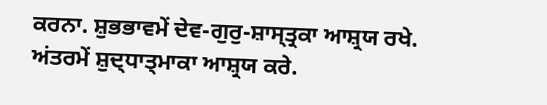ਕਰਨਾ. ਸ਼ੁਭਭਾਵਮੇਂ ਦੇਵ-ਗੁਰੁ-ਸ਼ਾਸ੍ਤ੍ਰਕਾ ਆਸ਼੍ਰਯ ਰਖੇ. ਅਂਤਰਮੇਂ ਸ਼ੁਦ੍ਧਾਤ੍ਮਾਕਾ ਆਸ਼੍ਰਯ ਕਰੇ.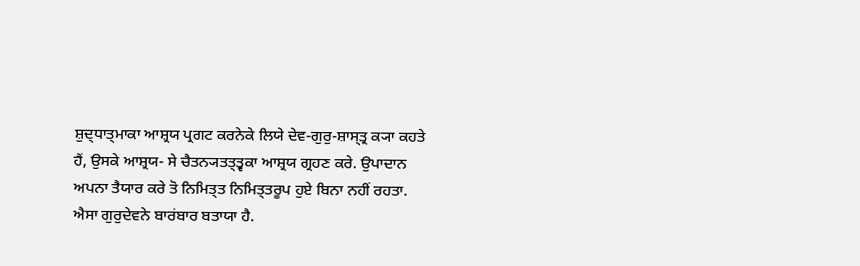ਸ਼ੁਦ੍ਧਾਤ੍ਮਾਕਾ ਆਸ਼੍ਰਯ ਪ੍ਰਗਟ ਕਰਨੇਕੇ ਲਿਯੇ ਦੇਵ-ਗੁਰੁ-ਸ਼ਾਸ੍ਤ੍ਰ ਕ੍ਯਾ ਕਹਤੇ ਹੈਂ, ਉਸਕੇ ਆਸ਼੍ਰਯ- ਸੇ ਚੈਤਨ੍ਯਤਤ੍ਤ੍ਵਕਾ ਆਸ਼੍ਰਯ ਗ੍ਰਹਣ ਕਰੇ. ਉਪਾਦਾਨ ਅਪਨਾ ਤੈਯਾਰ ਕਰੇ ਤੋ ਨਿਮਿਤ੍ਤ ਨਿਮਿਤ੍ਤਰੂਪ ਹੁਏ ਬਿਨਾ ਨਹੀਂ ਰਹਤਾ. ਐਸਾ ਗੁਰੁਦੇਵਨੇ ਬਾਰਂਬਾਰ ਬਤਾਯਾ ਹੈ.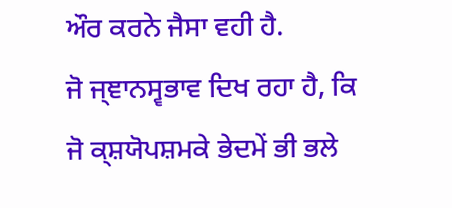ਔਰ ਕਰਨੇ ਜੈਸਾ ਵਹੀ ਹੈ.
ਜੋ ਜ੍ਞਾਨਸ੍ਵਭਾਵ ਦਿਖ ਰਹਾ ਹੈ, ਕਿ ਜੋ ਕ੍ਸ਼ਯੋਪਸ਼ਮਕੇ ਭੇਦਮੇਂ ਭੀ ਭਲੇ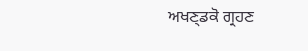ਅਖਣ੍ਡਕੋ ਗ੍ਰਹਣ